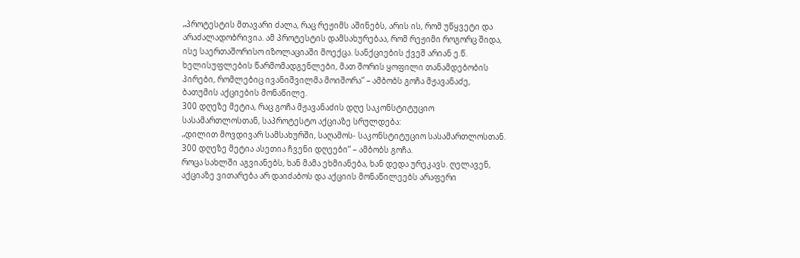„პროტესტის მთავარი ძალა, რაც რეჟიმს აშინებს, არის ის, რომ უწყვეტი და არაძალადობრივია. ამ პროტესტის დამსახურებაა, რომ რეჟიმი როგორც შიდა, ისე საერთაშორისო იზოლაციაში მოექცა. სანქციების ქვეშ არიან ე.წ. ხელისუფლების წარმომადგენლები, მათ შორის ყოფილი თანამდებობის პირები, რომლებიც ივანიშვილმა მოიშორა“ – ამბობს გოჩა მჟავანაძე, ბათუმის აქციების მონაწილე.
300 დღეზე მეტია, რაც გოჩა მჟავანაძის დღე საკონსტიტუციო სასამართლოსთან, საპროტესტო აქციაზე სრულდება:
„დილით მოვდივარ სამსახურში, საღამოს- საკონსტიტუციო სასამართლოსთან. 300 დღეზე მეტია ასეთია ჩვენი დღეები“ – ამბობს გოჩა.
როცა სახლში აგვიანებს, ხან მამა ეხმიანება, ხან დედა ურეკავს. ღელავენ, აქციაზე ვითარება არ დაიძაბოს და აქციის მონაწილეებს არაფერი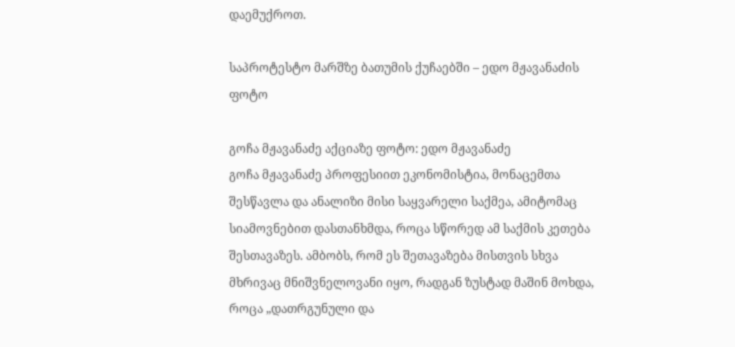დაემუქროთ.

საპროტესტო მარშზე ბათუმის ქუჩაებში – ედო მჟავანაძის ფოტო

გოჩა მჟავანაძე აქციაზე ფოტო: ედო მჟავანაძე
გოჩა მჟავანაძე პროფესიით ეკონომისტია, მონაცემთა შესწავლა და ანალიზი მისი საყვარელი საქმეა, ამიტომაც სიამოვნებით დასთანხმდა, როცა სწორედ ამ საქმის კეთება შესთავაზეს. ამბობს, რომ ეს შეთავაზება მისთვის სხვა მხრივაც მნიშვნელოვანი იყო, რადგან ზუსტად მაშინ მოხდა, როცა „დათრგუნული და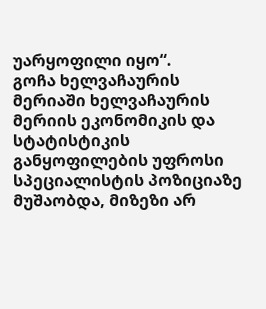უარყოფილი იყო“.
გოჩა ხელვაჩაურის მერიაში ხელვაჩაურის მერიის ეკონომიკის და სტატისტიკის განყოფილების უფროსი სპეციალისტის პოზიციაზე მუშაობდა, მიზეზი არ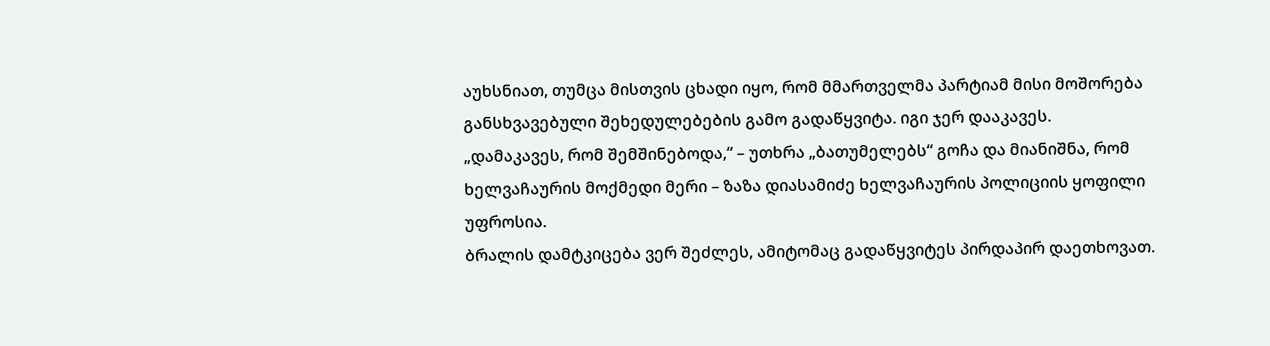აუხსნიათ, თუმცა მისთვის ცხადი იყო, რომ მმართველმა პარტიამ მისი მოშორება განსხვავებული შეხედულებების გამო გადაწყვიტა. იგი ჯერ დააკავეს.
„დამაკავეს, რომ შემშინებოდა,“ – უთხრა „ბათუმელებს“ გოჩა და მიანიშნა, რომ ხელვაჩაურის მოქმედი მერი – ზაზა დიასამიძე ხელვაჩაურის პოლიციის ყოფილი უფროსია.
ბრალის დამტკიცება ვერ შეძლეს, ამიტომაც გადაწყვიტეს პირდაპირ დაეთხოვათ.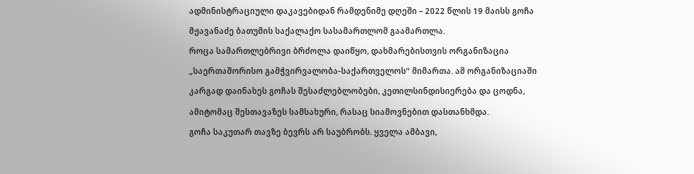ადმინისტრაციული დაკავებიდან რამდენიმე დღეში – 2022 წლის 19 მაისს გოჩა მჟავანაძე ბათუმის საქალაქო სასამართლომ გაამართლა.
როცა სამართლებრივი ბრძოლა დაიწყო, დახმარებისთვის ორგანიზაცია „საერთაშორისო გამჭვირვალობა-საქართველოს“ მიმართა. ამ ორგანიზაციაში კარგად დაინახეს გოჩას შესაძლებლობები, კეთილსინდისიერება და ცოდნა, ამიტომაც შესთავაზეს სამსახური, რასაც სიამოვნებით დასთანხმდა.
გოჩა საკუთარ თავზე ბევრს არ საუბრობს. ყველა ამბავი,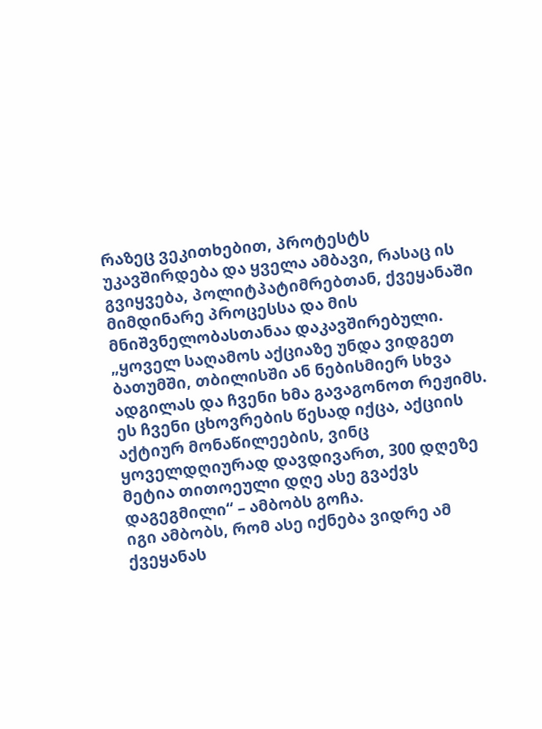რაზეც ვეკითხებით, პროტესტს უკავშირდება და ყველა ამბავი, რასაც ის გვიყვება, პოლიტპატიმრებთან, ქვეყანაში მიმდინარე პროცესსა და მის მნიშვნელობასთანაა დაკავშირებული.
„ყოველ საღამოს აქციაზე უნდა ვიდგეთ ბათუმში, თბილისში ან ნებისმიერ სხვა ადგილას და ჩვენი ხმა გავაგონოთ რეჟიმს. ეს ჩვენი ცხოვრების წესად იქცა, აქციის აქტიურ მონაწილეების, ვინც ყოველდღიურად დავდივართ, 300 დღეზე მეტია თითოეული დღე ასე გვაქვს დაგეგმილი“ – ამბობს გოჩა.
იგი ამბობს, რომ ასე იქნება ვიდრე ამ ქვეყანას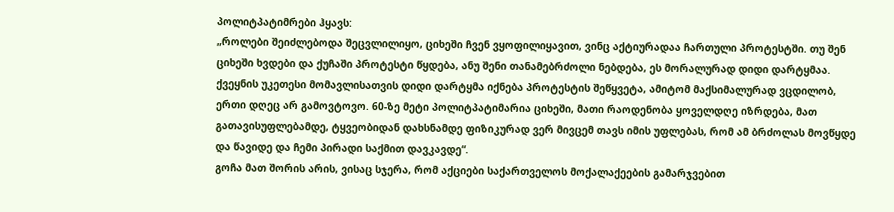პოლიტპატიმრები ჰყავს:
„როლები შეიძლებოდა შეცვლილიყო, ციხეში ჩვენ ვყოფილიყავით, ვინც აქტიურადაა ჩართული პროტესტში. თუ შენ ციხეში ხვდები და ქუჩაში პროტესტი წყდება, ანუ შენი თანამებრძოლი ნებდება, ეს მორალურად დიდი დარტყმაა.
ქვეყნის უკეთესი მომავლისათვის დიდი დარტყმა იქნება პროტესტის შეწყვეტა, ამიტომ მაქსიმალურად ვცდილობ, ერთი დღეც არ გამოვტოვო. 60-ზე მეტი პოლიტპატიმარია ციხეში, მათი რაოდენობა ყოველდღე იზრდება, მათ გათავისუფლებამდე, ტყვეობიდან დახსნამდე ფიზიკურად ვერ მივცემ თავს იმის უფლებას, რომ ამ ბრძოლას მოვწყდე და წავიდე და ჩემი პირადი საქმით დავკავდე“.
გოჩა მათ შორის არის, ვისაც სჯერა, რომ აქციები საქართველოს მოქალაქეების გამარჯვებით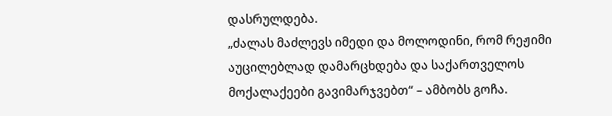დასრულდება.
„ძალას მაძლევს იმედი და მოლოდინი, რომ რეჟიმი აუცილებლად დამარცხდება და საქართველოს მოქალაქეები გავიმარჯვებთ“ – ამბობს გოჩა.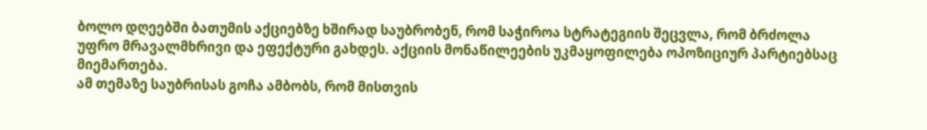ბოლო დღეებში ბათუმის აქციებზე ხშირად საუბრობენ, რომ საჭიროა სტრატეგიის შეცვლა, რომ ბრძოლა უფრო მრავალმხრივი და ეფექტური გახდეს. აქციის მონაწილეების უკმაყოფილება ოპოზიციურ პარტიებსაც მიემართება.
ამ თემაზე საუბრისას გოჩა ამბობს, რომ მისთვის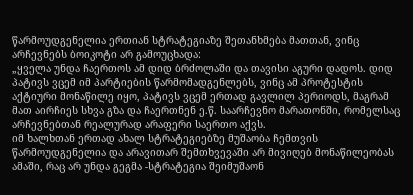წარმოუდგენელია ერთიან სტრატეგიაზე შეთანხმება მათთან, ვინც არჩევნებს ბოიკოტი არ გამოუცხადა:
„ყველა უნდა ჩაერთოს ამ დიდ ბრძოლაში და თავისი აგური დადოს. დიდ პატივს ვცემ იმ პარტიების წარმომადგენლებს, ვინც ამ პროტესტის აქტიური მონაწილე იყო, პატივს ვცემ ერთად გავლილ პერიოდს, მაგრამ მათ აირჩიეს სხვა გზა და ჩაერთნენ ე.წ. საარჩევნო მარათონში, რომელსაც არჩევნებთან რეალურად არაფერი საერთო აქვს.
იმ ხალხთან ერთად ახალ სტრატეგიებზე მუშაობა ჩემთვის წარმოუდგენელია და არავითარ შემთხვევაში არ მივიღებ მონაწილეობას ამაში, რაც არ უნდა გეგმა -სტრატეგია შეიმუშაონ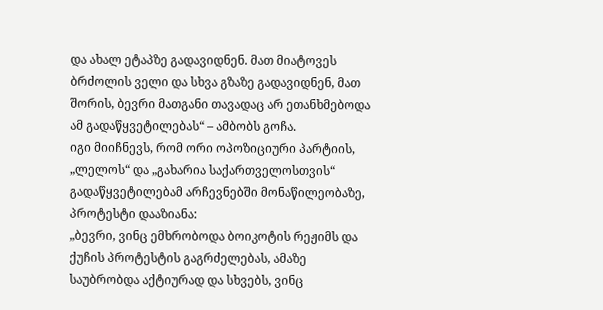და ახალ ეტაპზე გადავიდნენ. მათ მიატოვეს ბრძოლის ველი და სხვა გზაზე გადავიდნენ, მათ შორის, ბევრი მათგანი თავადაც არ ეთანხმებოდა ამ გადაწყვეტილებას“ – ამბობს გოჩა.
იგი მიიჩნევს, რომ ორი ოპოზიციური პარტიის, „ლელოს“ და „გახარია საქართველოსთვის“ გადაწყვეტილებამ არჩევნებში მონაწილეობაზე, პროტესტი დააზიანა:
„ბევრი, ვინც ემხრობოდა ბოიკოტის რეჟიმს და ქუჩის პროტესტის გაგრძელებას, ამაზე საუბრობდა აქტიურად და სხვებს, ვინც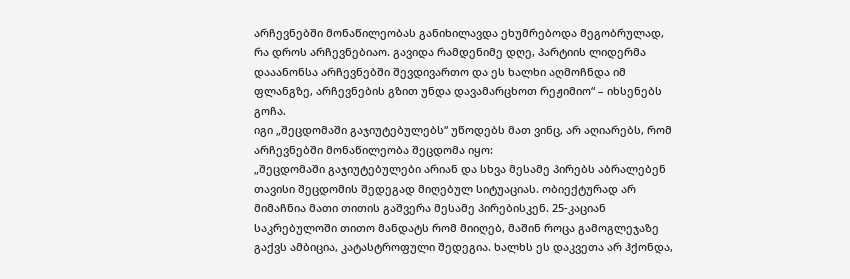არჩევნებში მონაწილეობას განიხილავდა ეხუმრებოდა მეგობრულად, რა დროს არჩევნებიაო. გავიდა რამდენიმე დღე, პარტიის ლიდერმა დააანონსა არჩევნებში შევდივართო და ეს ხალხი აღმოჩნდა იმ ფლანგზე, არჩევნების გზით უნდა დავამარცხოთ რეჟიმიო“ – იხსენებს გოჩა.
იგი „შეცდომაში გაჯიუტებულებს“ უწოდებს მათ ვინც, არ აღიარებს, რომ არჩევნებში მონაწილეობა შეცდომა იყო:
„შეცდომაში გაჯიუტებულები არიან და სხვა მესამე პირებს აბრალებენ თავისი შეცდომის შედეგად მიღებულ სიტუაციას. ობიექტურად არ მიმაჩნია მათი თითის გაშვერა მესამე პირებისკენ. 25-კაციან საკრებულოში თითო მანდატს რომ მიიღებ, მაშინ როცა გამოგლეჯაზე გაქვს ამბიცია, კატასტროფული შედეგია. ხალხს ეს დაკვეთა არ ჰქონდა,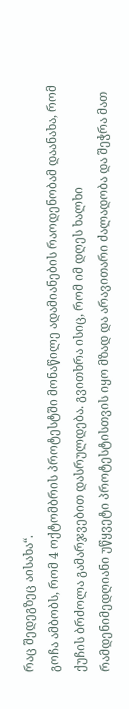რაც შედეგზეც აისახა“.
გოჩა ამბობს, რომ 4 ოქტომბრის პროტესტში მონაწილე ადამიანების რაოდენობამ დაანახა, რომ ქუჩის ბრძოლა გამარჯვებით დასრულდება. გვითხრა ისიც, რომ იმ დღეს ხალხი რამდენიმედღიანი უწყვეტი პროტესტისთვის იყო მზად და არავითარი ძალადობა და შეჭრა მათ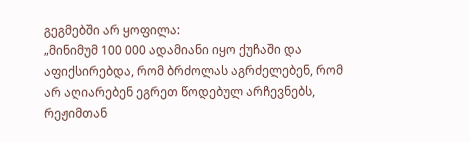გეგმებში არ ყოფილა:
„მინიმუმ 100 000 ადამიანი იყო ქუჩაში და აფიქსირებდა, რომ ბრძოლას აგრძელებენ, რომ არ აღიარებენ ეგრეთ წოდებულ არჩევნებს, რეჟიმთან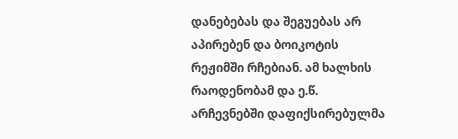დანებებას და შეგუებას არ აპირებენ და ბოიკოტის რეჟიმში რჩებიან. ამ ხალხის რაოდენობამ და ე.წ. არჩევნებში დაფიქსირებულმა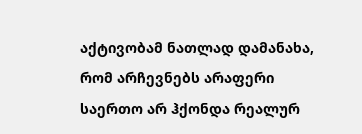აქტივობამ ნათლად დამანახა, რომ არჩევნებს არაფერი საერთო არ ჰქონდა რეალურ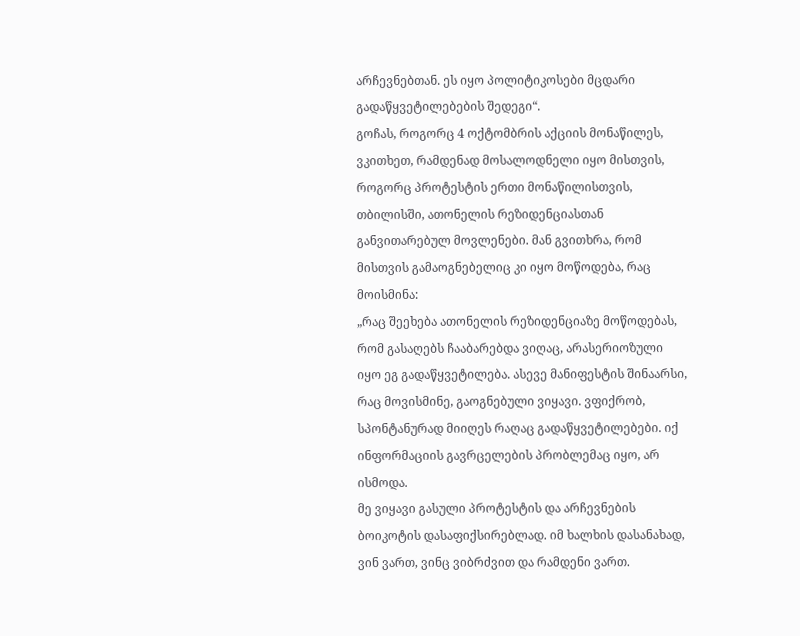არჩევნებთან. ეს იყო პოლიტიკოსები მცდარი გადაწყვეტილებების შედეგი“.
გოჩას, როგორც 4 ოქტომბრის აქციის მონაწილეს, ვკითხეთ, რამდენად მოსალოდნელი იყო მისთვის, როგორც პროტესტის ერთი მონაწილისთვის, თბილისში, ათონელის რეზიდენციასთან განვითარებულ მოვლენები. მან გვითხრა, რომ მისთვის გამაოგნებელიც კი იყო მოწოდება, რაც მოისმინა:
„რაც შეეხება ათონელის რეზიდენციაზე მოწოდებას, რომ გასაღებს ჩააბარებდა ვიღაც, არასერიოზული იყო ეგ გადაწყვეტილება. ასევე მანიფესტის შინაარსი, რაც მოვისმინე, გაოგნებული ვიყავი. ვფიქრობ, სპონტანურად მიიღეს რაღაც გადაწყვეტილებები. იქ ინფორმაციის გავრცელების პრობლემაც იყო, არ ისმოდა.
მე ვიყავი გასული პროტესტის და არჩევნების ბოიკოტის დასაფიქსირებლად. იმ ხალხის დასანახად, ვინ ვართ, ვინც ვიბრძვით და რამდენი ვართ.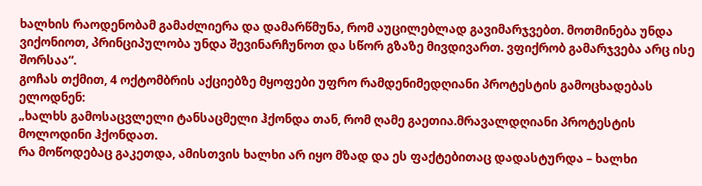ხალხის რაოდენობამ გამაძლიერა და დამარწმუნა, რომ აუცილებლად გავიმარჯვებთ. მოთმინება უნდა ვიქონიოთ, პრინციპულობა უნდა შევინარჩუნოთ და სწორ გზაზე მივდივართ. ვფიქრობ გამარჯვება არც ისე შორსაა“.
გოჩას თქმით, 4 ოქტომბრის აქციებზე მყოფები უფრო რამდენიმედღიანი პროტესტის გამოცხადებას ელოდნენ:
„ხალხს გამოსაცვლელი ტანსაცმელი ჰქონდა თან, რომ ღამე გაეთია.მრავალდღიანი პროტესტის მოლოდინი ჰქონდათ.
რა მოწოდებაც გაკეთდა, ამისთვის ხალხი არ იყო მზად და ეს ფაქტებითაც დადასტურდა – ხალხი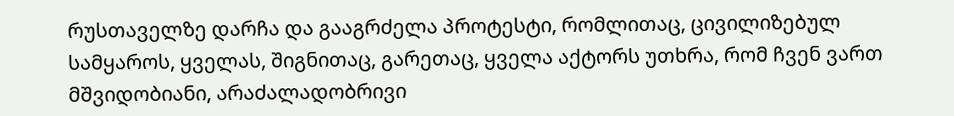რუსთაველზე დარჩა და გააგრძელა პროტესტი, რომლითაც, ცივილიზებულ სამყაროს, ყველას, შიგნითაც, გარეთაც, ყველა აქტორს უთხრა, რომ ჩვენ ვართ მშვიდობიანი, არაძალადობრივი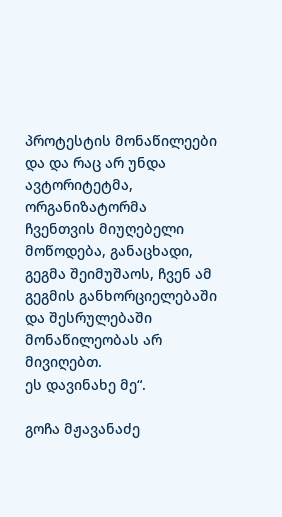პროტესტის მონაწილეები და და რაც არ უნდა ავტორიტეტმა, ორგანიზატორმა ჩვენთვის მიუღებელი მოწოდება, განაცხადი, გეგმა შეიმუშაოს, ჩვენ ამ გეგმის განხორციელებაში და შესრულებაში მონაწილეობას არ მივიღებთ.
ეს დავინახე მე“.

გოჩა მჟავანაძე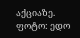აქციაზე. ფოტო: ედო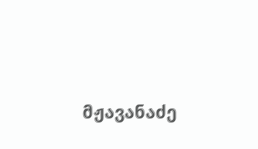მჟავანაძე